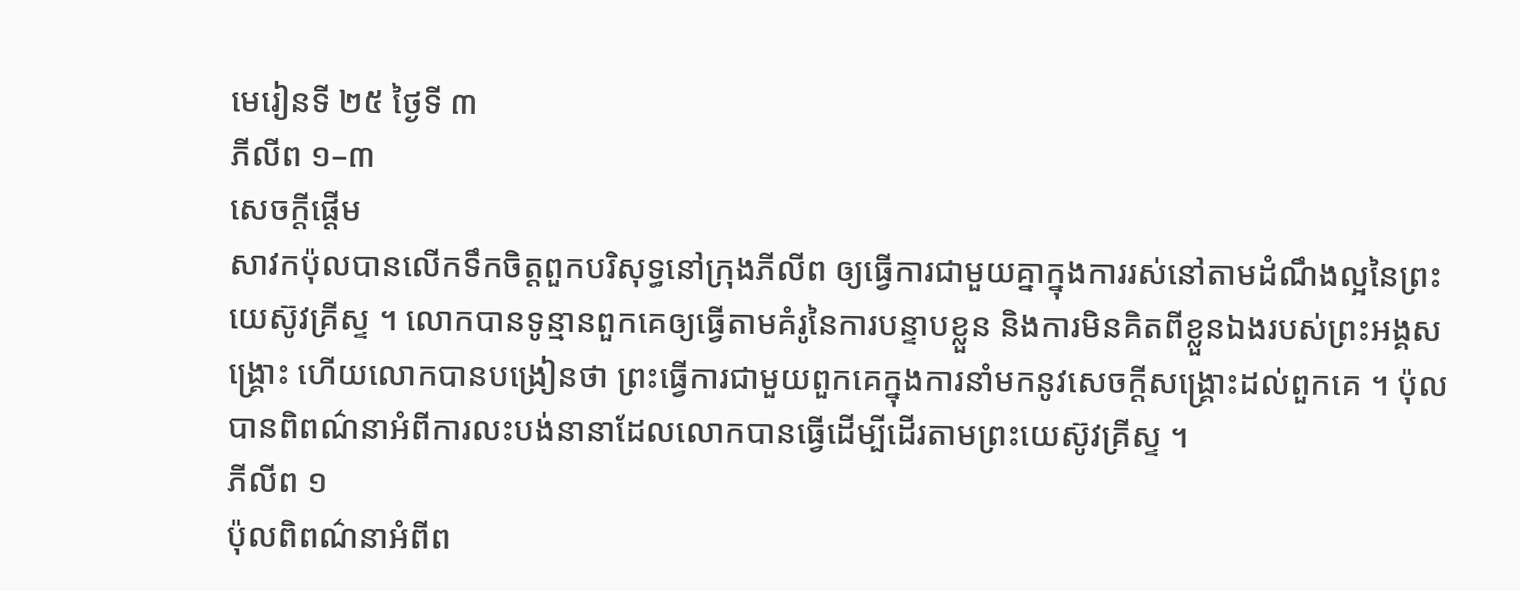មេរៀនទី ២៥ ថ្ងៃទី ៣
ភីលីព ១–៣
សេចក្តីផ្ដើម
សាវកប៉ុលបានលើកទឹកចិត្តពួកបរិសុទ្ធនៅក្រុងភីលីព ឲ្យធ្វើការជាមួយគ្នាក្នុងការរស់នៅតាមដំណឹងល្អនៃព្រះយេស៊ូវគ្រីស្ទ ។ លោកបានទូន្មានពួកគេឲ្យធ្វើតាមគំរូនៃការបន្ទាបខ្លួន និងការមិនគិតពីខ្លួនឯងរបស់ព្រះអង្គសង្គ្រោះ ហើយលោកបានបង្រៀនថា ព្រះធ្វើការជាមួយពួកគេក្នុងការនាំមកនូវសេចក្ដីសង្គ្រោះដល់ពួកគេ ។ ប៉ុលបានពិពណ៌នាអំពីការលះបង់នានាដែលលោកបានធ្វើដើម្បីដើរតាមព្រះយេស៊ូវគ្រីស្ទ ។
ភីលីព ១
ប៉ុលពិពណ៌នាអំពីព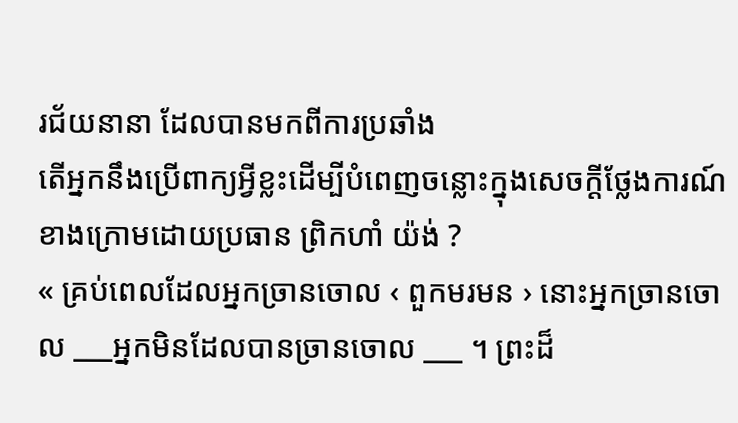រជ័យនានា ដែលបានមកពីការប្រឆាំង
តើអ្នកនឹងប្រើពាក្យអ្វីខ្លះដើម្បីបំពេញចន្លោះក្នុងសេចក្ដីថ្លែងការណ៍ខាងក្រោមដោយប្រធាន ព្រិកហាំ យ៉ង់ ?
« គ្រប់ពេលដែលអ្នកច្រានចោល ‹ ពួកមរមន › នោះអ្នកច្រានចោល ___អ្នកមិនដែលបានច្រានចោល ___ ។ ព្រះដ៏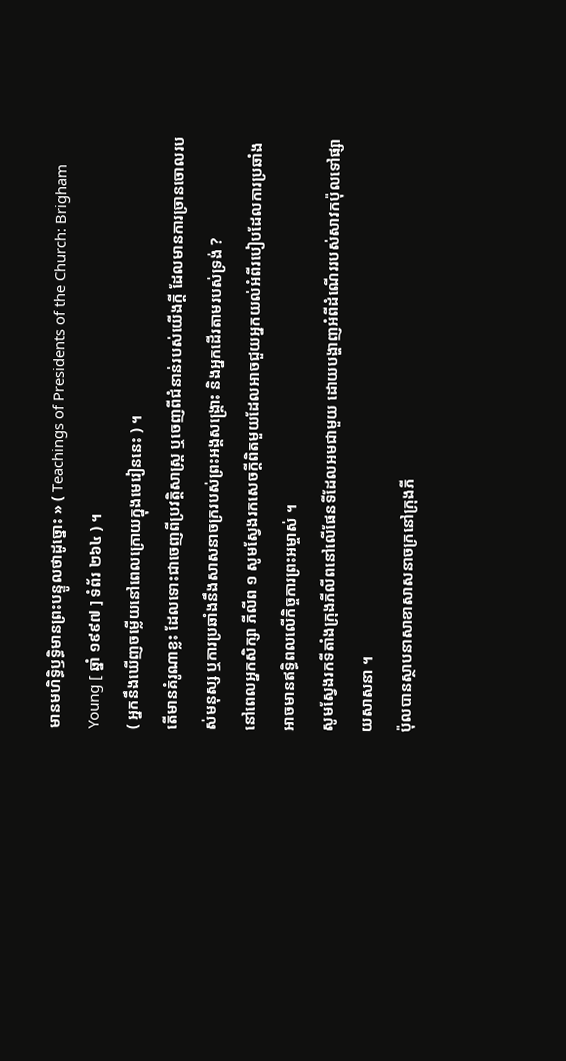មានមហិទ្ធិឫទ្ធិមានព្រះបន្ទូលថាដូច្នោះ » ( Teachings of Presidents of the Church: Brigham Young [ ឆ្នាំ ១៩៩៧ ] ទំព័រ ២៦៤ ) ។
( អ្នកនឹងឃើញចម្លើយនៅពេលក្រោយក្នុងមេរៀននេះ ) ។
តើមានគំរូណាខ្លះ ដែលទោះជាចេញពីប្រវត្តិសាស្ត្រ ឬចេញពីជំនាន់របស់យើងក្ដី ដែលមានការច្រានចោលរបស់មនុស្ស ឬការប្រឆាំងនឹងសាសនាចក្ររបស់ព្រះអង្គសង្គ្រោះ និងអ្នកដើរតាមរបស់ទ្រង់ ?
នៅពេលអ្នកសិក្សា ភីលីព ១ សូមស្វែងរកសេចក្ដីពិតមួយដែលអាចជួយអ្នកយល់អំពីរបៀបដែលការប្រឆាំងអាចមានឥទ្ធិពលលើកិច្ចការព្រះអម្ចាស់ ។
សូមស្វែងរកទីតាំងក្រុងភីលីពនៅលើផែនទីដែលអមជាមួយ ដោយបង្ហាញអំពីដំណើររបស់សាវកប៉ុលទៅផ្សាយសាសនា ។
ប៉ុលបានស្ថាបនាសាខាសាសនាចក្រនៅក្រុងភី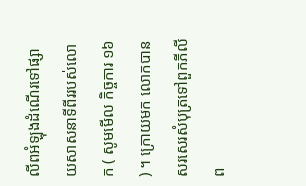លីពអំឡុងដំណើរទៅផ្សាយសាសនាទីពីររបស់លោក ( សូមមើល កិច្ចការ ១៦ ) ។ ក្រោយមក លោកបានសរសេរសំបុត្រទៅពួកភីលីព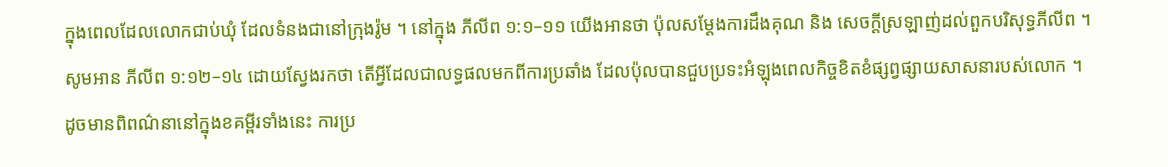ក្នុងពេលដែលលោកជាប់ឃុំ ដែលទំនងជានៅក្រុងរ៉ូម ។ នៅក្នុង ភីលីព ១:១–១១ យើងអានថា ប៉ុលសម្ដែងការដឹងគុណ និង សេចក្ដីស្រឡាញ់ដល់ពួកបរិសុទ្ធភីលីព ។
សូមអាន ភីលីព ១:១២–១៤ ដោយស្វែងរកថា តើអ្វីដែលជាលទ្ធផលមកពីការប្រឆាំង ដែលប៉ុលបានជួបប្រទះអំឡុងពេលកិច្ចខិតខំផ្សព្វផ្សាយសាសនារបស់លោក ។
ដូចមានពិពណ៌នានៅក្នុងខគម្ពីរទាំងនេះ ការប្រ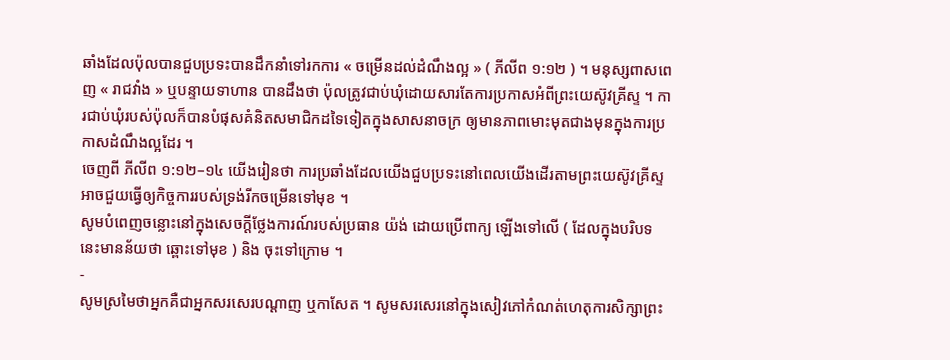ឆាំងដែលប៉ុលបានជួបប្រទះបានដឹកនាំទៅរកការ « ចម្រើនដល់ដំណឹងល្អ » ( ភីលីព ១:១២ ) ។ មនុស្សពាសពេញ « រាជវាំង » ឬបន្ទាយទាហាន បានដឹងថា ប៉ុលត្រូវជាប់ឃុំដោយសារតែការប្រកាសអំពីព្រះយេស៊ូវគ្រីស្ទ ។ ការជាប់ឃុំរបស់ប៉ុលក៏បានបំផុសគំនិតសមាជិកដទៃទៀតក្នុងសាសនាចក្រ ឲ្យមានភាពមោះមុតជាងមុនក្នុងការប្រកាសដំណឹងល្អដែរ ។
ចេញពី ភីលីព ១:១២–១៤ យើងរៀនថា ការប្រឆាំងដែលយើងជួបប្រទះនៅពេលយើងដើរតាមព្រះយេស៊ូវគ្រីស្ទ អាចជួយធ្វើឲ្យកិច្ចការរបស់ទ្រង់រីកចម្រើនទៅមុខ ។
សូមបំពេញចន្លោះនៅក្នុងសេចក្ដីថ្លែងការណ៍របស់ប្រធាន យ៉ង់ ដោយប្រើពាក្យ ឡើងទៅលើ ( ដែលក្នុងបរិបទនេះមានន័យថា ឆ្ពោះទៅមុខ ) និង ចុះទៅក្រោម ។
-
សូមស្រមៃថាអ្នកគឺជាអ្នកសរសេរបណ្ដាញ ឬកាសែត ។ សូមសរសេរនៅក្នុងសៀវភៅកំណត់ហេតុការសិក្សាព្រះ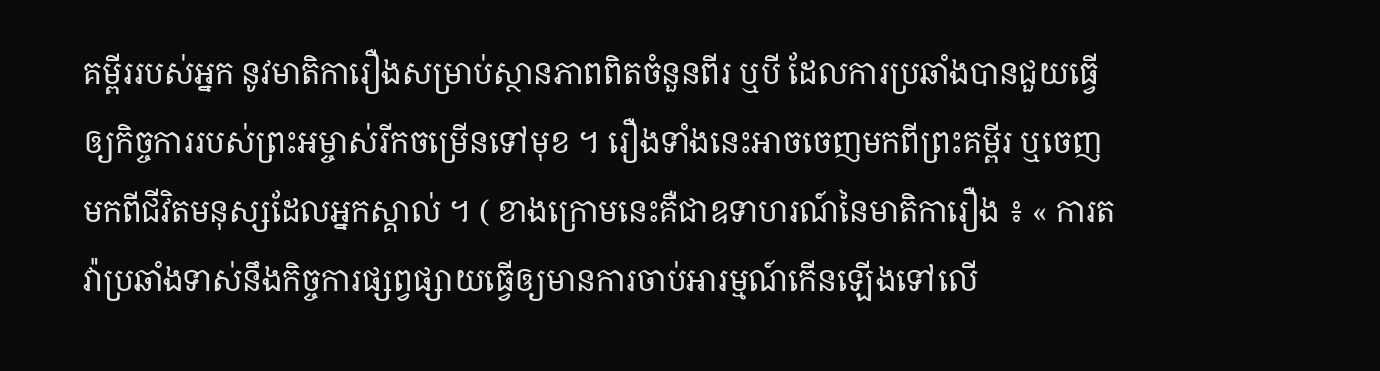គម្ពីររបស់អ្នក នូវមាតិការឿងសម្រាប់ស្ថានភាពពិតចំនួនពីរ ឬបី ដែលការប្រឆាំងបានជួយធ្វើឲ្យកិច្ចការរបស់ព្រះអម្ចាស់រីកចម្រើនទៅមុខ ។ រឿងទាំងនេះអាចចេញមកពីព្រះគម្ពីរ ឬចេញមកពីជីវិតមនុស្សដែលអ្នកស្គាល់ ។ ( ខាងក្រោមនេះគឺជាឧទាហរណ៍នៃមាតិការឿង ៖ « ការតវ៉ាប្រឆាំងទាស់នឹងកិច្ចការផ្សព្វផ្សាយធ្វើឲ្យមានការចាប់អារម្មណ៍កើនឡើងទៅលើ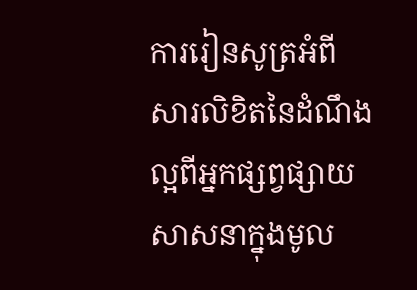ការរៀនសូត្រអំពីសារលិខិតនៃដំណឹងល្អពីអ្នកផ្សព្វផ្សាយសាសនាក្នុងមូល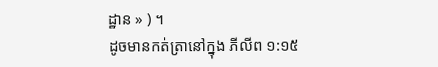ដ្ឋាន » ) ។
ដូចមានកត់ត្រានៅក្នុង ភីលីព ១:១៥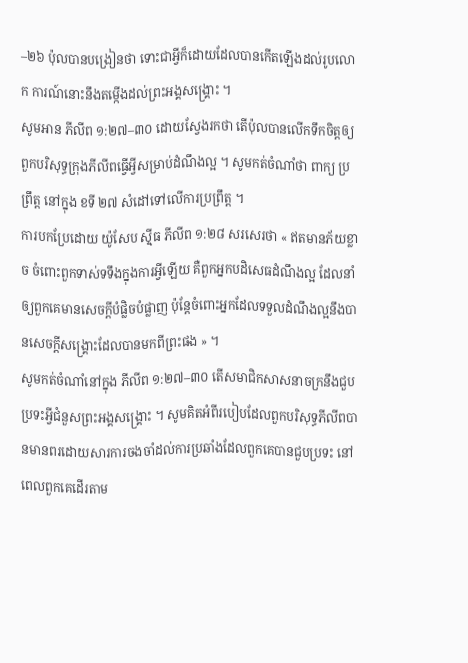–២៦ ប៉ុលបានបង្រៀនថា ទោះជាអ្វីក៏ដោយដែលបានកើតឡើងដល់រូបលោក ការណ៍នោះនឹងតម្កើងដល់ព្រះអង្គសង្គ្រោះ ។
សូមអាន ភីលីព ១:២៧–៣០ ដោយស្វែងរកថា តើប៉ុលបានលើកទឹកចិត្តឲ្យពួកបរិសុទ្ធក្រុងភីលីពធ្វើអ្វីសម្រាប់ដំណឹងល្អ ។ សូមកត់ចំណាំថា ពាក្យ ប្រព្រឹត្ត នៅក្នុង ខទី ២៧ សំដៅទៅលើការប្រព្រឹត្ត ។
ការបកប្រែដោយ យ៉ូសែប ស៊្មីធ ភីលីព ១:២៨ សរសេរថា « ឥតមានភ័យខ្លាច ចំពោះពួកទាស់ទទឹងក្នុងការអ្វីឡើយ គឺពួកអ្នកបដិសេធដំណឹងល្អ ដែលនាំឲ្យពួកគេមានសេចក្ដីបំផ្លិចបំផ្លាញ ប៉ុន្តែចំពោះអ្នកដែលទទួលដំណឹងល្អនឹងបានសេចក្ដីសង្គ្រោះដែលបានមកពីព្រះផង » ។
សូមកត់ចំណាំនៅក្នុង ភីលីព ១:២៧–៣០ តើសមាជិកសាសនាចក្រនឹងជួបប្រទះអ្វីជំនួសព្រះអង្គសង្គ្រោះ ។ សូមគិតអំពីរបៀបដែលពួកបរិសុទ្ធភីលីពបានមានពរដោយសារការចងចាំដល់ការប្រឆាំងដែលពួកគេបានជួបប្រទះ នៅពេលពួកគេដើរតាម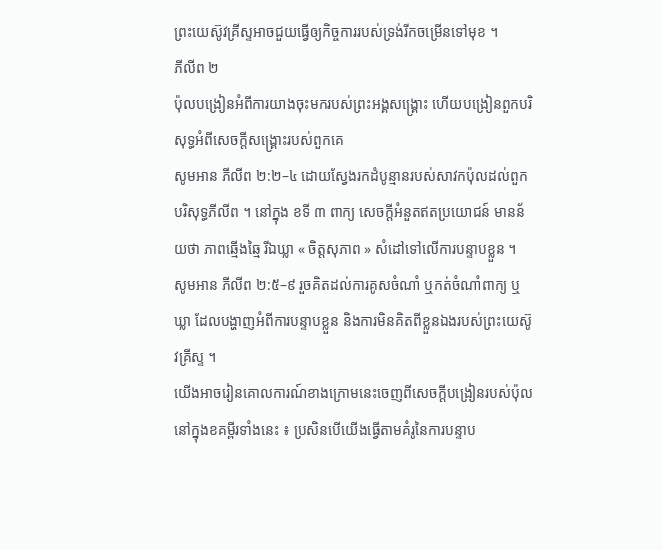ព្រះយេស៊ូវគ្រីស្ទអាចជួយធ្វើឲ្យកិច្ចការរបស់ទ្រង់រីកចម្រើនទៅមុខ ។
ភីលីព ២
ប៉ុលបង្រៀនអំពីការយាងចុះមករបស់ព្រះអង្គសង្គ្រោះ ហើយបង្រៀនពួកបរិសុទ្ធអំពីសេចក្ដីសង្គ្រោះរបស់ពួកគេ
សូមអាន ភីលីព ២:២–៤ ដោយស្វែងរកដំបូន្មានរបស់សាវកប៉ុលដល់ពួកបរិសុទ្ធភីលីព ។ នៅក្នុង ខទី ៣ ពាក្យ សេចក្តីអំនួតឥតប្រយោជន៍ មានន័យថា ភាពឆ្មើងឆ្មៃ រីឯឃ្លា « ចិត្តសុភាព » សំដៅទៅលើការបន្ទាបខ្លួន ។
សូមអាន ភីលីព ២:៥–៩ រួចគិតដល់ការគូសចំណាំ ឬកត់ចំណាំពាក្យ ឬឃ្លា ដែលបង្ហាញអំពីការបន្ទាបខ្លួន និងការមិនគិតពីខ្លួនឯងរបស់ព្រះយេស៊ូវគ្រីស្ទ ។
យើងអាចរៀនគោលការណ៍ខាងក្រោមនេះចេញពីសេចក្ដីបង្រៀនរបស់ប៉ុលនៅក្នុងខគម្ពីរទាំងនេះ ៖ ប្រសិនបើយើងធ្វើតាមគំរូនៃការបន្ទាប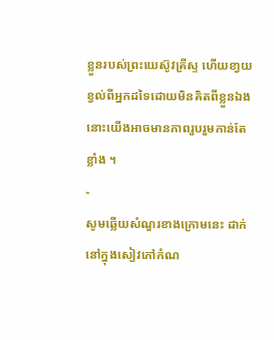ខ្លួនរបស់ព្រះយេស៊ូវគ្រីស្ទ ហើយខា្វយខ្វល់ពីអ្នកដទៃដោយមិនគិតពីខ្លួនឯង នោះយើងអាចមានភាពរួបរួមកាន់តែខ្លាំង ។
-
សូមឆ្លើយសំណួរខាងក្រោមនេះ ដាក់នៅក្នុងសៀវភៅកំណ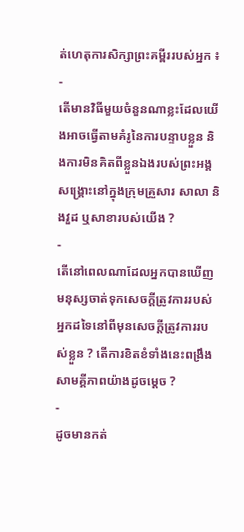ត់ហេតុការសិក្សាព្រះគម្ពីររបស់អ្នក ៖
-
តើមានវិធីមួយចំនួនណាខ្លះដែលយើងអាចធ្វើតាមគំរូនៃការបន្ទាបខ្លួន និងការមិនគិតពីខ្លួនឯងរបស់ព្រះអង្គសង្គ្រោះនៅក្នុងក្រុមគ្រួសារ សាលា និងវួដ ឬសាខារបស់យើង ?
-
តើនៅពេលណាដែលអ្នកបានឃើញមនុស្សចាត់ទុកសេចក្ដីត្រូវការរបស់អ្នកដទៃនៅពីមុនសេចក្ដីត្រូវការរបស់ខ្លួន ? តើការខិតខំទាំងនេះពង្រឹងសាមគ្គីភាពយ៉ាងដូចម្ដេច ?
-
ដូចមានកត់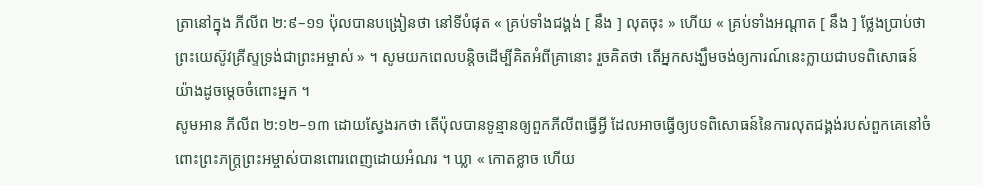ត្រានៅក្នុង ភីលីព ២:៩–១១ ប៉ុលបានបង្រៀនថា នៅទីបំផុត « គ្រប់ទាំងជង្គង់ [ នឹង ] លុតចុះ » ហើយ « គ្រប់ទាំងអណ្តាត [ នឹង ] ថ្លែងប្រាប់ថា ព្រះយេស៊ូវគ្រីស្ទទ្រង់ជាព្រះអម្ចាស់ » ។ សូមយកពេលបន្តិចដើម្បីគិតអំពីគ្រានោះ រួចគិតថា តើអ្នកសង្ឃឹមចង់ឲ្យការណ៍នេះក្លាយជាបទពិសោធន៍យ៉ាងដូចម្ដេចចំពោះអ្នក ។
សូមអាន ភីលីព ២:១២–១៣ ដោយស្វែងរកថា តើប៉ុលបានទូន្មានឲ្យពួកភីលីពធ្វើអ្វី ដែលអាចធ្វើឲ្យបទពិសោធន៍នៃការលុតជង្គង់របស់ពួកគេនៅចំពោះព្រះភក្ត្រព្រះអម្ចាស់បានពោរពេញដោយអំណរ ។ ឃ្លា « កោតខ្លាច ហើយ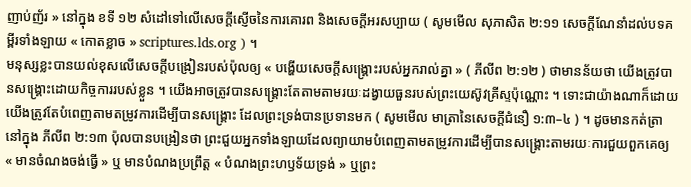ញាប់ញ័រ » នៅក្នុង ខទី ១២ សំដៅទៅលើសេចក្ដីស្ញើចនៃការគោរព និងសេចក្ដីអរសប្បាយ ( សូមមើល សុភាសិត ២:១១ សេចក្ដីណែនាំដល់បទគម្ពីរទាំងឡាយ « កោតខ្លាច » scriptures.lds.org ) ។
មនុស្សខ្លះបានយល់ខុសលើសេចក្ដីបង្រៀនរបស់ប៉ុលឲ្យ « បង្ហើយសេចក្តីសង្គ្រោះរបស់អ្នករាល់គ្នា » ( ភីលីព ២:១២ ) ថាមានន័យថា យើងត្រូវបានសង្គ្រោះដោយកិច្ចការរបស់ខ្លួន ។ យើងអាចត្រូវបានសង្គ្រោះតែតាមតាមរយៈដង្វាយធួនរបស់ព្រះយេស៊ូវគ្រីស្ទប៉ុណ្ណោះ ។ ទោះជាយ៉ាងណាក៏ដោយ យើងត្រូវតែបំពេញតាមតម្រូវការដើម្បីបានសង្គ្រោះ ដែលព្រះទ្រង់បានប្រទានមក ( សូមមើល មាត្រានៃសេចក្តីជំនឿ ១:៣–៤ ) ។ ដូចមានកត់ត្រានៅក្នុង ភីលីព ២:១៣ ប៉ុលបានបង្រៀនថា ព្រះជួយអ្នកទាំងឡាយដែលព្យាយាមបំពេញតាមតម្រូវការដើម្បីបានសង្គ្រោះតាមរយៈការជួយពួកគេឲ្យ « មានចំណងចង់ធ្វើ » ឬ មានបំណងប្រព្រឹត្ត « បំណងព្រះហឫទ័យទ្រង់ » ឬព្រះ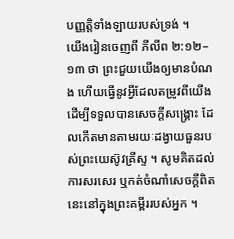បញ្ញត្តិទាំងឡាយរបស់ទ្រង់ ។
យើងរៀនចេញពី ភីលីព ២:១២–១៣ ថា ព្រះជួយយើងឲ្យមានបំណង ហើយធ្វើនូវអ្វីដែលតម្រូវពីយើងដើម្បីទទួលបានសេចក្ដីសង្គ្រោះ ដែលកើតមានតាមរយៈដង្វាយធួនរបស់ព្រះយេស៊ូវគ្រីស្ទ ។ សូមគិតដល់ការសរសេរ ឬកត់ចំណាំសេចក្តីពិតនេះនៅក្នុងព្រះគម្ពីររបស់អ្នក ។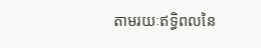តាមរយៈឥទ្ធិពលនៃ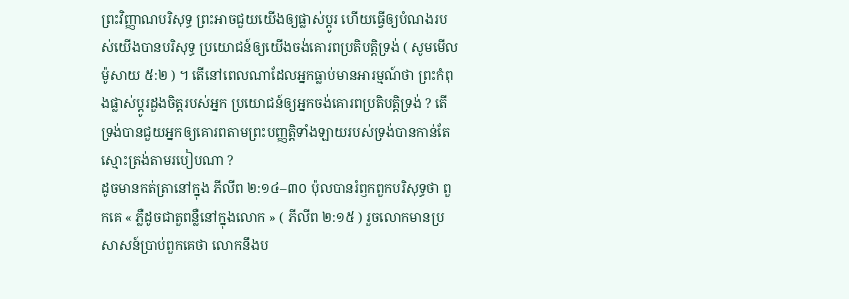ព្រះវិញ្ញាណបរិសុទ្ធ ព្រះអាចជួយយើងឲ្យផ្លាស់ប្ដូរ ហើយធ្វើឲ្យបំណងរបស់យើងបានបរិសុទ្ធ ប្រយោជន៍ឲ្យយើងចង់គោរពប្រតិបត្តិទ្រង់ ( សូមមើល ម៉ូសាយ ៥:២ ) ។ តើនៅពេលណាដែលអ្នកធ្លាប់មានអារម្មណ៍ថា ព្រះកំពុងផ្លាស់ប្ដូរដួងចិត្តរបស់អ្នក ប្រយោជន៍ឲ្យអ្នកចង់គោរពប្រតិបត្តិទ្រង់ ? តើទ្រង់បានជួយអ្នកឲ្យគោរពតាមព្រះបញ្ញត្តិទាំងឡាយរបស់ទ្រង់បានកាន់តែស្មោះត្រង់តាមរបៀបណា ?
ដូចមានកត់ត្រានៅក្នុង ភីលីព ២:១៤–៣០ ប៉ុលបានរំឭកពួកបរិសុទ្ធថា ពួកគេ « ភ្លឺដូចជាតួពន្លឺនៅក្នុងលោក » ( ភីលីព ២:១៥ ) រួចលោកមានប្រសាសន៍ប្រាប់ពួកគេថា លោកនឹងប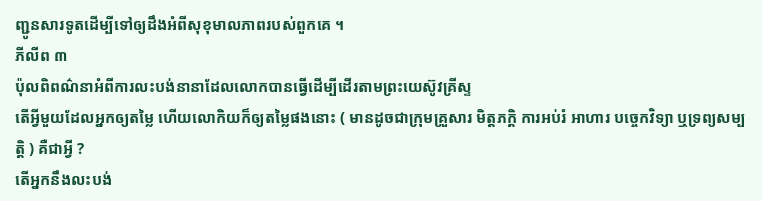ញ្ជូនសារទូតដើម្បីទៅឲ្យដឹងអំពីសុខុមាលភាពរបស់ពួកគេ ។
ភីលីព ៣
ប៉ុលពិពណ៌នាអំពីការលះបង់នានាដែលលោកបានធ្វើដើម្បីដើរតាមព្រះយេស៊ូវគ្រីស្ទ
តើអ្វីមួយដែលអ្នកឲ្យតម្លៃ ហើយលោកិយក៏ឲ្យតម្លៃផងនោះ ( មានដូចជាក្រុមគ្រួសារ មិត្តភក្ដិ ការអប់រំ អាហារ បច្ចេកវិទ្យា ឬទ្រព្យសម្បត្តិ ) គឺជាអ្វី ?
តើអ្នកនឹងលះបង់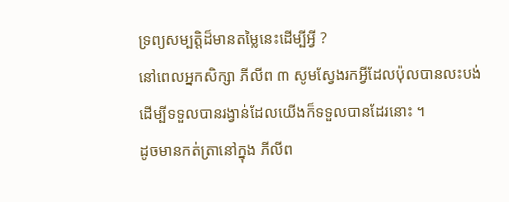ទ្រព្យសម្បត្តិដ៏មានតម្លៃនេះដើម្បីអ្វី ?
នៅពេលអ្នកសិក្សា ភីលីព ៣ សូមស្វែងរកអ្វីដែលប៉ុលបានលះបង់ដើម្បីទទួលបានរង្វាន់ដែលយើងក៏ទទួលបានដែរនោះ ។
ដូចមានកត់ត្រានៅក្នុង ភីលីព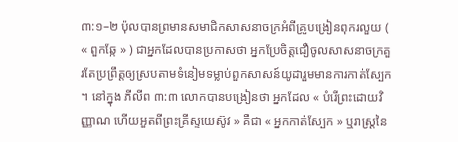៣:១–២ ប៉ុលបានព្រមានសមាជិកសាសនាចក្រអំពីគ្រូបង្រៀនពុករលួយ ( « ពួកឆ្កែ » ) ជាអ្នកដែលបានប្រកាសថា អ្នកប្រែចិត្តជឿចូលសាសនាចក្រគួរតែប្រព្រឹត្តឲ្យស្របតាមទំនៀមទម្លាប់ពួកសាសន៍យូដារួមមានការកាត់ស្បែក ។ នៅក្នុង ភីលីព ៣:៣ លោកបានបង្រៀនថា អ្នកដែល « បំរើព្រះដោយវិញ្ញាណ ហើយអួតពីព្រះគ្រីស្ទយេស៊ូវ » គឺជា « អ្នកកាត់ស្បែក » ឬរាស្ត្រនៃ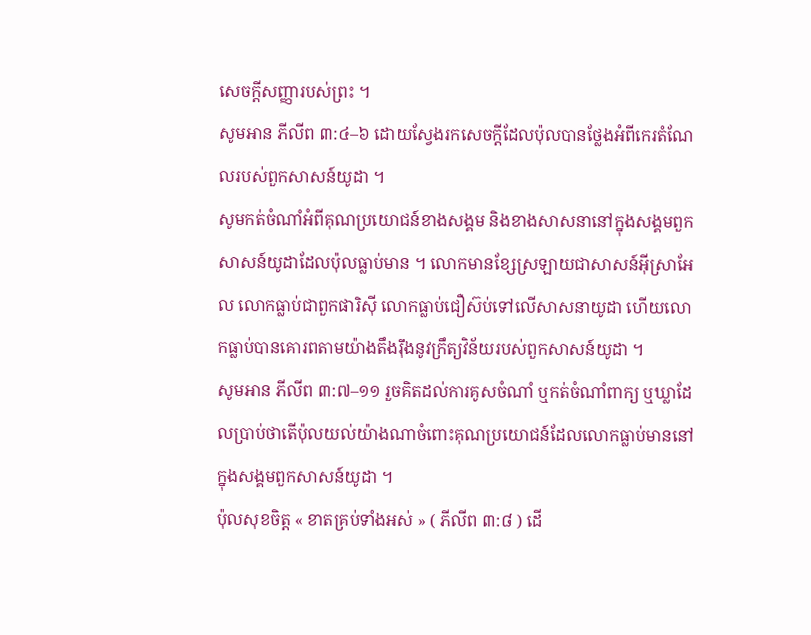សេចក្ដីសញ្ញារបស់ព្រះ ។
សូមអាន ភីលីព ៣:៤–៦ ដោយស្វែងរកសេចក្ដីដែលប៉ុលបានថ្លែងអំពីកេរតំណែលរបស់ពួកសាសន៍យូដា ។
សូមកត់ចំណាំអំពីគុណប្រយោជន៍ខាងសង្គម និងខាងសាសនានៅក្នុងសង្គមពួកសាសន៍យូដាដែលប៉ុលធ្លាប់មាន ។ លោកមានខ្សែស្រឡាយជាសាសន៍អ៊ីស្រាអែល លោកធ្លាប់ជាពួកផារិស៊ី លោកធ្លាប់ជឿស៊ប់ទៅលើសាសនាយូដា ហើយលោកធ្លាប់បានគោរពតាមយ៉ាងតឹងរ៉ឹងនូវក្រឹត្យវិន័យរបស់ពួកសាសន៍យូដា ។
សូមអាន ភីលីព ៣:៧–១១ រួចគិតដល់ការគូសចំណាំ ឬកត់ចំណាំពាក្យ ឬឃ្លាដែលប្រាប់ថាតើប៉ុលយល់យ៉ាងណាចំពោះគុណប្រយោជន៍ដែលលោកធ្លាប់មាននៅក្នុងសង្គមពួកសាសន៍យូដា ។
ប៉ុលសុខចិត្ត « ខាតគ្រប់ទាំងអស់ » ( ភីលីព ៣:៨ ) ដើ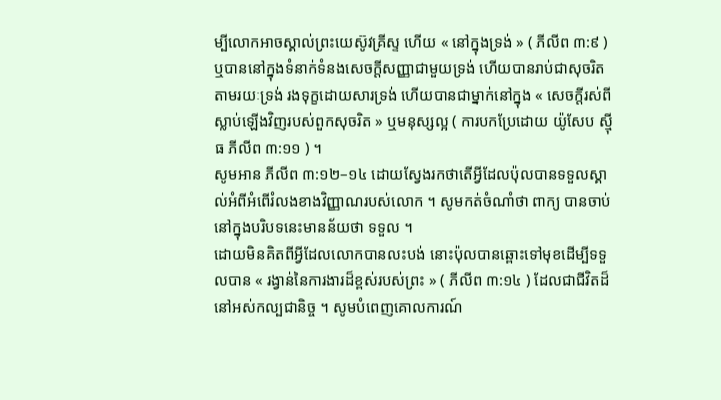ម្បីលោកអាចស្គាល់ព្រះយេស៊ូវគ្រីស្ទ ហើយ « នៅក្នុងទ្រង់ » ( ភីលីព ៣:៩ ) ឬបាននៅក្នុងទំនាក់ទំនងសេចក្ដីសញ្ញាជាមួយទ្រង់ ហើយបានរាប់ជាសុចរិតតាមរយៈទ្រង់ រងទុក្ខដោយសារទ្រង់ ហើយបានជាម្នាក់នៅក្នុង « សេចក្តីរស់ពីស្លាប់ឡើងវិញរបស់ពួកសុចរិត » ឬមនុស្សល្អ ( ការបកប្រែដោយ យ៉ូសែប ស៊្មីធ ភីលីព ៣:១១ ) ។
សូមអាន ភីលីព ៣:១២–១៤ ដោយស្វែងរកថាតើអ្វីដែលប៉ុលបានទទួលស្គាល់អំពីអំពើរំលងខាងវិញ្ញាណរបស់លោក ។ សូមកត់ចំណាំថា ពាក្យ បានចាប់ នៅក្នុងបរិបទនេះមានន័យថា ទទួល ។
ដោយមិនគិតពីអ្វីដែលលោកបានលះបង់ នោះប៉ុលបានឆ្ពោះទៅមុខដើម្បីទទួលបាន « រង្វាន់នៃការងារដ៏ខ្ពស់របស់ព្រះ » ( ភីលីព ៣:១៤ ) ដែលជាជីវិតដ៏នៅអស់កល្បជានិច្ច ។ សូមបំពេញគោលការណ៍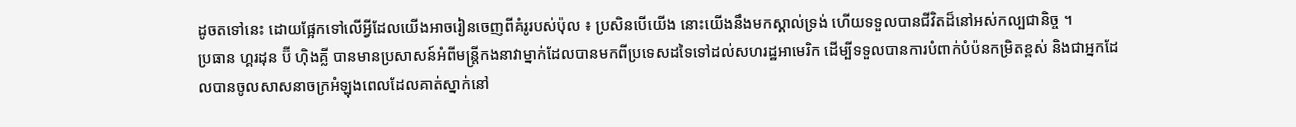ដូចតទៅនេះ ដោយផ្អែកទៅលើអ្វីដែលយើងអាចរៀនចេញពីគំរូរបស់ប៉ុល ៖ ប្រសិនបើយើង នោះយើងនឹងមកស្គាល់ទ្រង់ ហើយទទួលបានជីវិតដ៏នៅអស់កល្បជានិច្ច ។
ប្រធាន ហ្គរដុន ប៊ី ហ៊ិងគ្លី បានមានប្រសាសន៍អំពីមន្ត្រីកងនាវាម្នាក់ដែលបានមកពីប្រទេសដទៃទៅដល់សហរដ្ឋអាមេរិក ដើម្បីទទួលបានការបំពាក់បំប៉នកម្រិតខ្ពស់ និងជាអ្នកដែលបានចូលសាសនាចក្រអំឡុងពេលដែលគាត់ស្នាក់នៅ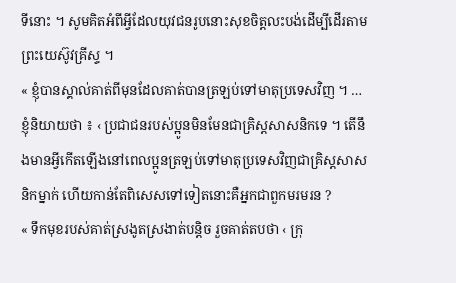ទីនោះ ។ សូមគិតអំពីអ្វីដែលយុវជនរូបនោះសុខចិត្តលះបង់ដើម្បីដើរតាមព្រះយេស៊ូវគ្រីស្ទ ។
« ខ្ញុំបានស្គាល់គាត់ពីមុនដែលគាត់បានត្រឡប់ទៅមាតុប្រទេសវិញ ។ … ខ្ញុំនិយាយថា ៖ ‹ ប្រជាជនរបស់ប្អូនមិនមែនជាគ្រិស្តសាសនិកទេ ។ តើនឹងមានអ្វីកើតឡើងនៅពេលប្អូនត្រឡប់ទៅមាតុប្រទេសវិញជាគ្រិស្តសាសនិកម្នាក់ ហើយកាន់តែពិសេសទៅទៀតនោះគឺអ្នកជាពួកមរមរន ?
« ទឹកមុខរបស់គាត់ស្រងូតស្រងាត់បន្តិច រួចគាត់តបថា ‹ ក្រុ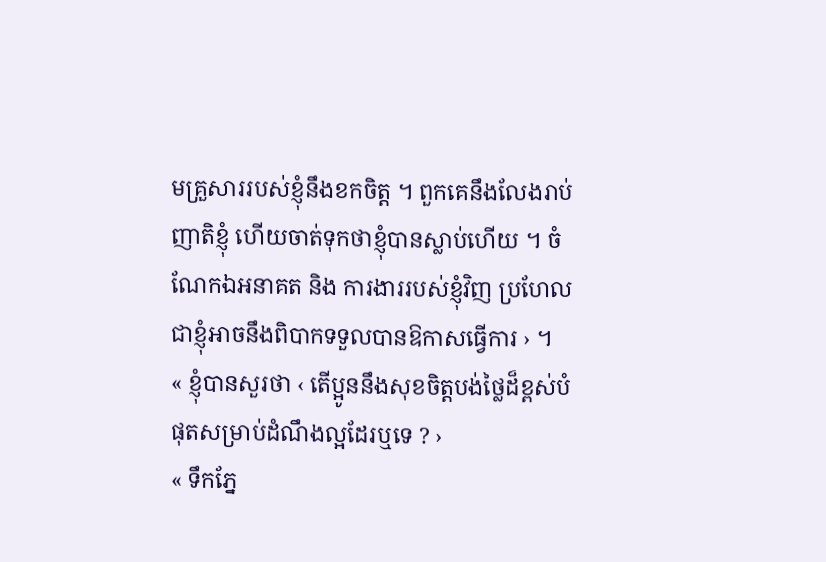មគ្រួសាររបស់ខ្ញុំនឹងខកចិត្ត ។ ពួកគេនឹងលែងរាប់ញាតិខ្ញុំ ហើយចាត់ទុកថាខ្ញុំបានស្លាប់ហើយ ។ ចំណែកឯអនាគត និង ការងាររបស់ខ្ញុំវិញ ប្រហែលជាខ្ញុំអាចនឹងពិបាកទទួលបានឱកាសធ្វើការ › ។
« ខ្ញុំបានសួរថា ‹ តើប្អូននឹងសុខចិត្តបង់ថ្លៃដ៏ខ្ពស់បំផុតសម្រាប់ដំណឹងល្អដែរឬទេ ? ›
« ទឹកភ្នែ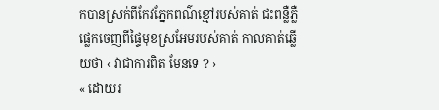កបានស្រក់ពីកែវភ្នែកពណ៌ខ្មៅរបស់គាត់ ជះពន្លឺភ្លឺផ្លេកចេញពីផ្ទៃមុខស្រអែមរបស់គាត់ កាលគាត់ឆ្លើយថា ‹ វាជាការពិត មែនទេ ? ›
« ដោយរ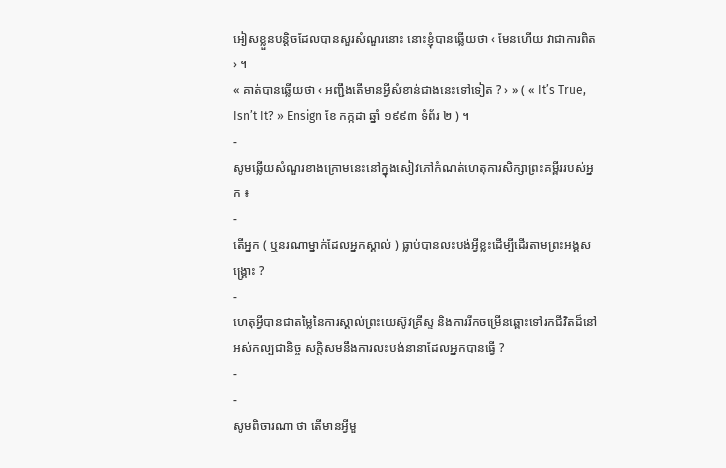អៀសខ្លួនបន្តិចដែលបានសួរសំណួរនោះ នោះខ្ញុំបានឆ្លើយថា ‹ មែនហើយ វាជាការពិត › ។
« គាត់បានឆ្លើយថា ‹ អញ្ជឹងតើមានអ្វីសំខាន់ជាងនេះទៅទៀត ? › » ( « It’s True, Isn’t It? » Ensign ខែ កក្កដា ឆ្នាំ ១៩៩៣ ទំព័រ ២ ) ។
-
សូមឆ្លើយសំណួរខាងក្រោមនេះនៅក្នុងសៀវភៅកំណត់ហេតុការសិក្សាព្រះគម្ពីររបស់អ្នក ៖
-
តើអ្នក ( ឬនរណាម្នាក់ដែលអ្នកស្គាល់ ) ធ្លាប់បានលះបង់អ្វីខ្លះដើម្បីដើរតាមព្រះអង្គសង្គ្រោះ ?
-
ហេតុអ្វីបានជាតម្លៃនៃការស្គាល់ព្រះយេស៊ូវគ្រីស្ទ និងការរីកចម្រើនឆ្ពោះទៅរកជីវិតដ៏នៅអស់កល្បជានិច្ច សក្ដិសមនឹងការលះបង់នានាដែលអ្នកបានធ្វើ ?
-
-
សូមពិចារណា ថា តើមានអ្វីមួ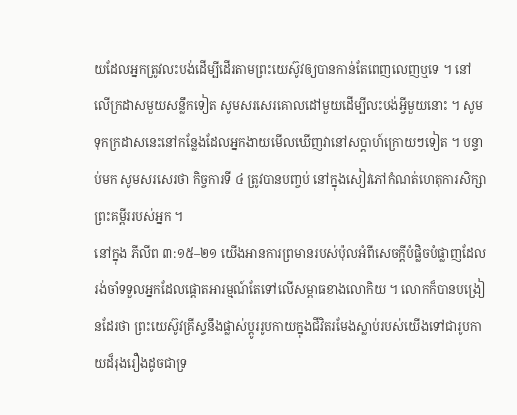យដែលអ្នកត្រូវលះបង់ដើម្បីដើរតាមព្រះយេស៊ូវឲ្យបានកាន់តែពេញលេញឬទេ ។ នៅលើក្រដាសមួយសន្លឹកទៀត សូមសរសេរគោលដៅមួយដើម្បីលះបង់អ្វីមួយនោះ ។ សូមទុកក្រដាសនេះនៅកន្លែងដែលអ្នកងាយមើលឃើញវានៅសប្ដាហ៍ក្រោយៗទៀត ។ បន្ទាប់មក សូមសរសេរថា កិច្ចការទី ៤ ត្រូវបានបញ្ចប់ នៅក្នុងសៀវភៅកំណត់ហេតុការសិក្សាព្រះគម្ពីររបស់អ្នក ។
នៅក្នុង ភីលីព ៣:១៥–២១ យើងអានការព្រមានរបស់ប៉ុលអំពីសេចក្ដីបំផ្លិចបំផ្លាញដែលរង់ចាំទទួលអ្នកដែលផ្ដោតអារម្មណ៍តែទៅលើសម្ពាធខាងលោកិយ ។ លោកក៏បានបង្រៀនដែរថា ព្រះយេស៊ូវគ្រីស្ទនឹងផ្លាស់ប្ដូររូបកាយក្នុងជីវិតរមែងស្លាប់របស់យើងទៅជារូបកាយដ៏រុងរឿងដូចជាទ្រ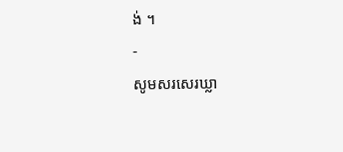ង់ ។
-
សូមសរសេរឃ្លា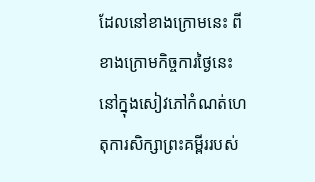ដែលនៅខាងក្រោមនេះ ពីខាងក្រោមកិច្ចការថ្ងៃនេះ នៅក្នុងសៀវភៅកំណត់ហេតុការសិក្សាព្រះគម្ពីររបស់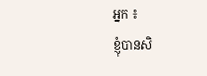អ្នក ៖
ខ្ញុំបានសិ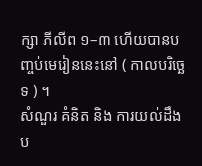ក្សា ភីលីព ១–៣ ហើយបានបញ្ចប់មេរៀននេះនៅ ( កាលបរិច្ឆេទ ) ។
សំណួរ គំនិត និង ការយល់ដឹងប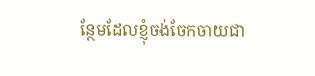ន្ថែមដែលខ្ញុំចង់ចែកចាយជា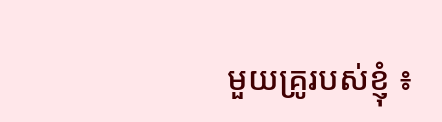មួយគ្រូរបស់ខ្ញុំ ៖